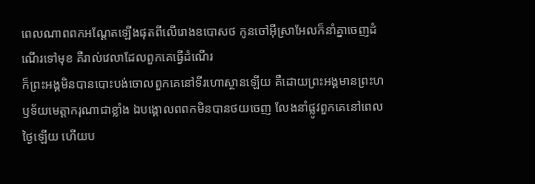ពេលណាពពកអណ្ដែតឡើងផុតពីលើរោងឧបោសថ កូនចៅអ៊ីស្រាអែលក៏នាំគ្នាចេញដំណើរទៅមុខ គឺរាល់វេលាដែលពួកគេធ្វើដំណើរ
ក៏ព្រះអង្គមិនបានបោះបង់ចោលពួកគេនៅទីរហោស្ថានឡើយ គឺដោយព្រះអង្គមានព្រះហឫទ័យមេត្តាករុណាជាខ្លាំង ឯបង្គោលពពកមិនបានថយចេញ លែងនាំផ្លូវពួកគេនៅពេលថ្ងៃឡើយ ហើយប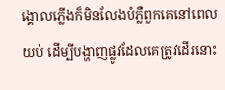ង្គោលភ្លើងក៏មិនលែងបំភ្លឺពួកគេនៅពេលយប់ ដើម្បីបង្ហាញផ្លូវដែលគេត្រូវដើរនោះ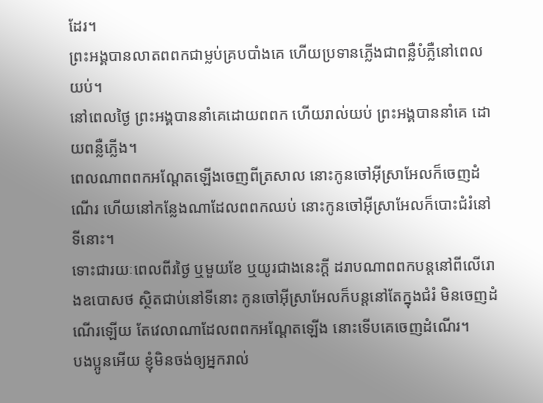ដែរ។
ព្រះអង្គបានលាតពពកជាម្លប់គ្របបាំងគេ ហើយប្រទានភ្លើងជាពន្លឺបំភ្លឺនៅពេលយប់។
នៅពេលថ្ងៃ ព្រះអង្គបាននាំគេដោយពពក ហើយរាល់យប់ ព្រះអង្គបាននាំគេ ដោយពន្លឺភ្លើង។
ពេលណាពពកអណ្ដែតឡើងចេញពីត្រសាល នោះកូនចៅអ៊ីស្រាអែលក៏ចេញដំណើរ ហើយនៅកន្លែងណាដែលពពកឈប់ នោះកូនចៅអ៊ីស្រាអែលក៏បោះជំរំនៅទីនោះ។
ទោះជារយៈពេលពីរថ្ងៃ ឬមួយខែ ឬយូរជាងនេះក្ដី ដរាបណាពពកបន្តនៅពីលើរោងឧបោសថ ស្ថិតជាប់នៅទីនោះ កូនចៅអ៊ីស្រាអែលក៏បន្តនៅតែក្នុងជំរំ មិនចេញដំណើរឡើយ តែវេលាណាដែលពពកអណ្ដែតឡើង នោះទើបគេចេញដំណើរ។
បងប្អូនអើយ ខ្ញុំមិនចង់ឲ្យអ្នករាល់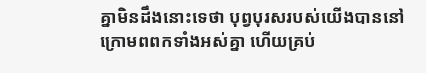គ្នាមិនដឹងនោះទេថា បុព្វបុរសរបស់យើងបាននៅក្រោមពពកទាំងអស់គ្នា ហើយគ្រប់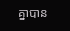គ្នាបាន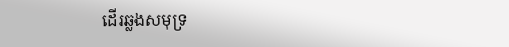ដើរឆ្លងសមុទ្រ